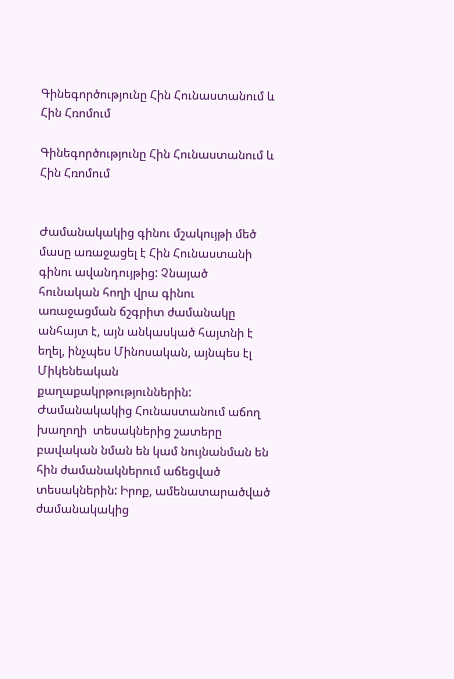Գինեգործությունը Հին Հունաստանում և Հին Հռոմում

Գինեգործությունը Հին Հունաստանում և Հին Հռոմում


Ժամանակակից գինու մշակույթի մեծ մասը առաջացել է Հին Հունաստանի գինու ավանդույթից: Չնայած  հունական հողի վրա գինու առաջացման ճշգրիտ ժամանակը անհայտ է, այն անկասկած հայտնի է եղել, ինչպես Մինոսական, այնպես էլ Միկենեական քաղաքակրթություններին:
Ժամանակակից Հունաստանում աճող խաղողի  տեսակներից շատերը բավական նման են կամ նույնանման են հին ժամանակներում աճեցված տեսակներին: Իրոք, ամենատարածված  ժամանակակից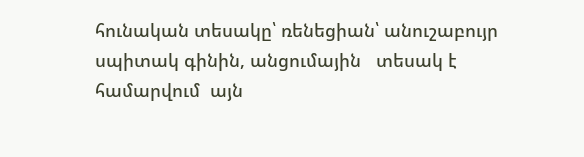հունական տեսակը՝ ռենեցիան՝ անուշաբույր սպիտակ գինին, անցումային   տեսակ է  համարվում  այն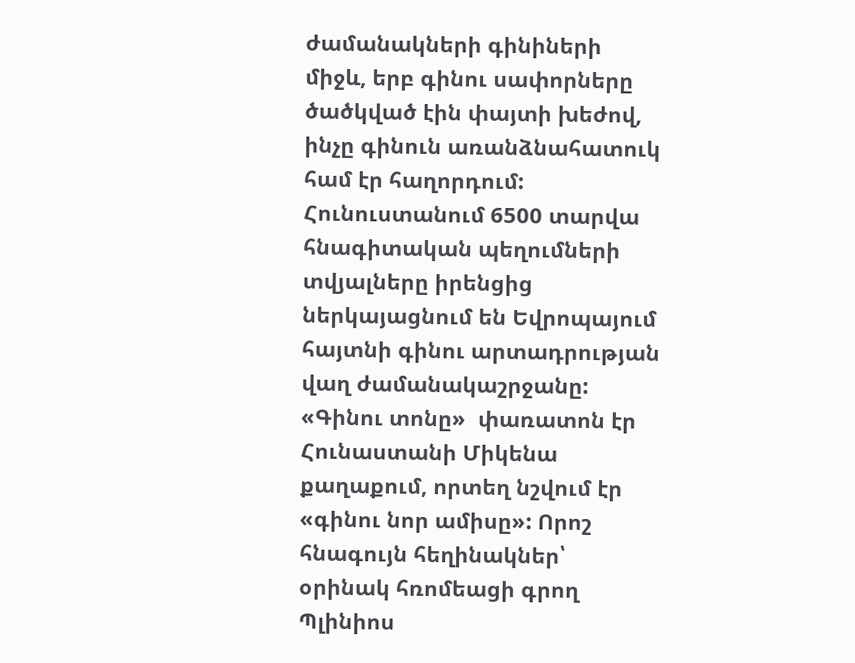ժամանակների գինիների միջև, երբ գինու սափորները ծածկված էին փայտի խեժով, ինչը գինուն առանձնահատուկ համ էր հաղորդում: Հունուստանում 6500 տարվա հնագիտական պեղումների տվյալները իրենցից ներկայացնում են Եվրոպայում հայտնի գինու արտադրության  վաղ ժամանակաշրջանը:  «Գինու տոնը»  փառատոն էր Հունաստանի Միկենա քաղաքում, որտեղ նշվում էր «գինու նոր ամիսը»: Որոշ հնագույն հեղինակներ՝ օրինակ հռոմեացի գրող Պլինիոս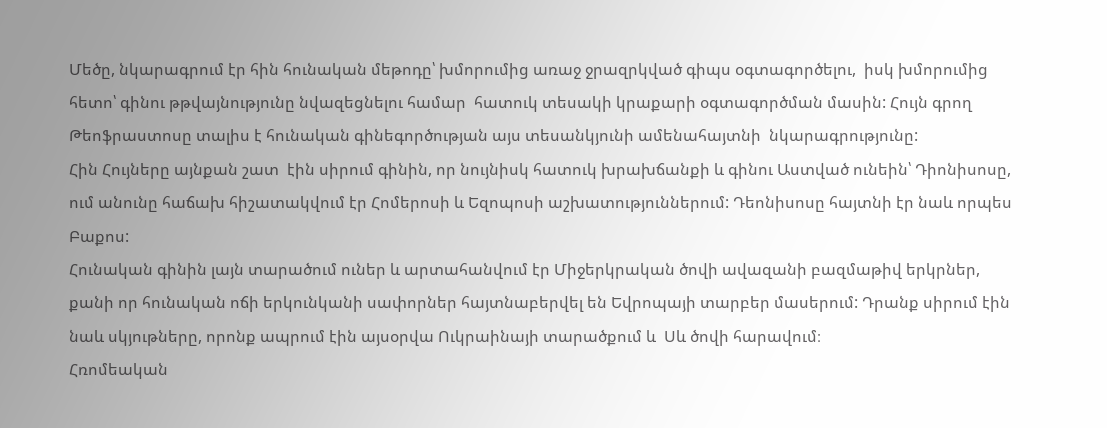Մեծը, նկարագրում էր հին հունական մեթոդը՝ խմորումից առաջ ջրազրկված գիպս օգտագործելու,  իսկ խմորումից հետո՝ գինու թթվայնությունը նվազեցնելու համար  հատուկ տեսակի կրաքարի օգտագործման մասին: Հույն գրող Թեոֆրաստոսը տալիս է հունական գինեգործության այս տեսանկյունի ամենահայտնի  նկարագրությունը:
Հին Հույները այնքան շատ  էին սիրում գինին, որ նույնիսկ հատուկ խրախճանքի և գինու Աստված ունեին՝ Դիոնիսոսը, ում անունը հաճախ հիշատակվում էր Հոմերոսի և Եզոպոսի աշխատություններում: Դեոնիսոսը հայտնի էր նաև որպես Բաքոս:
Հունական գինին լայն տարածում ուներ և արտահանվում էր Միջերկրական ծովի ավազանի բազմաթիվ երկրներ, քանի որ հունական ոճի երկունկանի սափորներ հայտնաբերվել են Եվրոպայի տարբեր մասերում: Դրանք սիրում էին նաև սկյութները, որոնք ապրում էին այսօրվա Ուկրաինայի տարածքում և  Սև ծովի հարավում։
Հռոմեական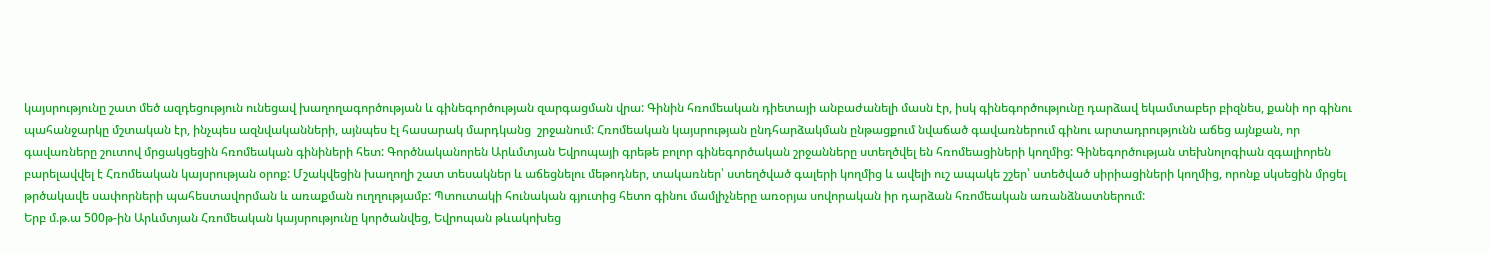կայսրությունը շատ մեծ ազդեցություն ունեցավ խաղողագործության և գինեգործության զարգացման վրա: Գինին հռոմեական դիետայի անբաժանելի մասն էր, իսկ գինեգործությունը դարձավ եկամտաբեր բիզնես, քանի որ գինու պահանջարկը մշտական էր, ինչպես ազնվականների, այնպես էլ հասարակ մարդկանց  շրջանում: Հռոմեական կայսրության ընդհարձակման ընթացքում նվաճած գավառներում գինու արտադրությունն աճեց այնքան, որ գավառները շուտով մրցակցեցին հռոմեական գինիների հետ: Գործնականորեն Արևմտյան Եվրոպայի գրեթե բոլոր գինեգործական շրջանները ստեղծվել են հռոմեացիների կողմից: Գինեգործության տեխնոլոգիան զգալիորեն բարելավվել է Հռոմեական կայսրության օրոք: Մշակվեցին խաղողի շատ տեսակներ և աճեցնելու մեթոդներ, տակառներ՝ ստեղծված գալերի կողմից և ավելի ուշ ապակե շշեր՝ ստեծված սիրիացիների կողմից, որոնք սկսեցին մրցել թրծակավե սափորների պահեստավորման և առաքման ուղղությամբ: Պտուտակի հունական գյուտից հետո գինու մամլիչները առօրյա սովորական իր դարձան հռոմեական առանձնատներում:
Երբ մ.թ.ա 500թ-ին Արևմտյան Հռոմեական կայսրությունը կործանվեց, Եվրոպան թևակոխեց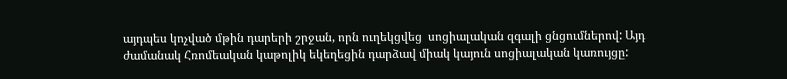այդպես կոչված մթին դարերի շրջան, որն ուղեկցվեց  սոցիալական զգալի ցնցումներով: Այդ ժամանակ Հռոմեական կաթոլիկ եկեղեցին դարձավ միակ կայուն սոցիալական կառույցը: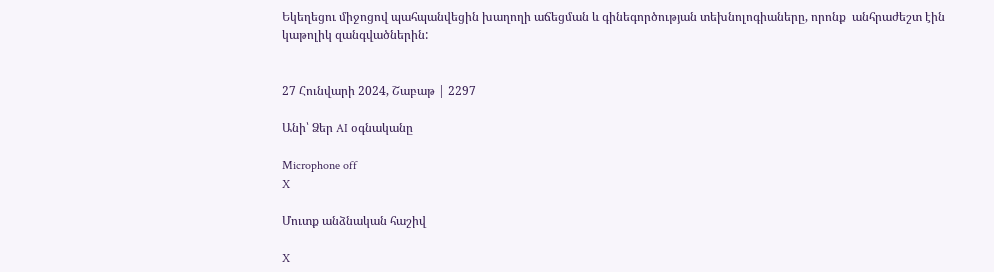Եկեղեցու միջոցով պահպանվեցին խաղողի աճեցման և գինեգործության տեխնոլոգիաները, որոնք  անհրաժեշտ էին կաթոլիկ զանգվածներին:


27 Հունվարի 2024, Շաբաթ | 2297

Անի՝ Ձեր AI օգնականը

Microphone off
X

Մուտք անձնական հաշիվ

X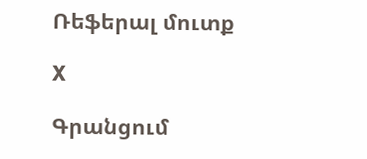Ռեֆերալ մուտք

X

Գրանցում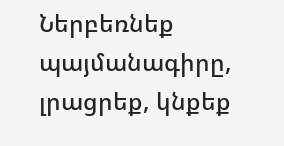Ներբեռնեք պայմանագիրը, լրացրեք, կնքեք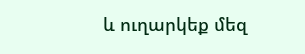և ուղարկեք մեզ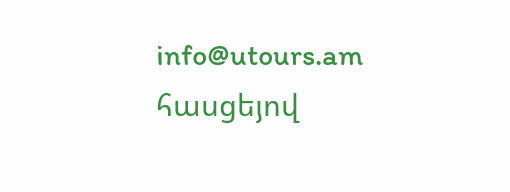info@utours.am հասցեյով